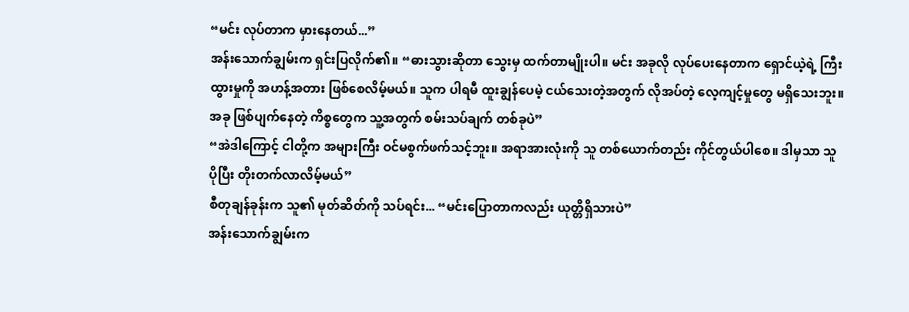“မင်း လုပ်တာက မှားနေတယ်...”
အန်းသောက်ချွမ်းက ရှင်းပြလိုက်၏။ “ဓားသွားဆိုတာ သွေးမှ ထက်တာမျိုးပါ။ မင်း အခုလို လုပ်ပေးနေတာက ရှောင်ယဲ့ရဲ့ ကြီးထွားမှုကို အဟန့်အတား ဖြစ်စေလိမ့်မယ်။ သူက ပါရမီ ထူးချွန်ပေမဲ့ ငယ်သေးတဲ့အတွက် လိုအပ်တဲ့ လေ့ကျင့်မှုတွေ မရှိသေးဘူး။ အခု ဖြစ်ပျက်နေတဲ့ ကိစ္စတွေက သူ့အတွက် စမ်းသပ်ချက် တစ်ခုပဲ”
“အဲဒါကြောင့် ငါတို့က အများကြီး ဝင်မစွက်ဖက်သင့်ဘူး။ အရာအားလုံးကို သူ တစ်ယောက်တည်း ကိုင်တွယ်ပါစေ။ ဒါမှသာ သူ ပိုပြီး တိုးတက်လာလိမ့်မယ်”
စီတုချန်ခုန်းက သူ၏ မုတ်ဆိတ်ကို သပ်ရင်း... “မင်းပြောတာကလည်း ယုတ္တိရှိသားပဲ”
အန်းသောက်ချွမ်းက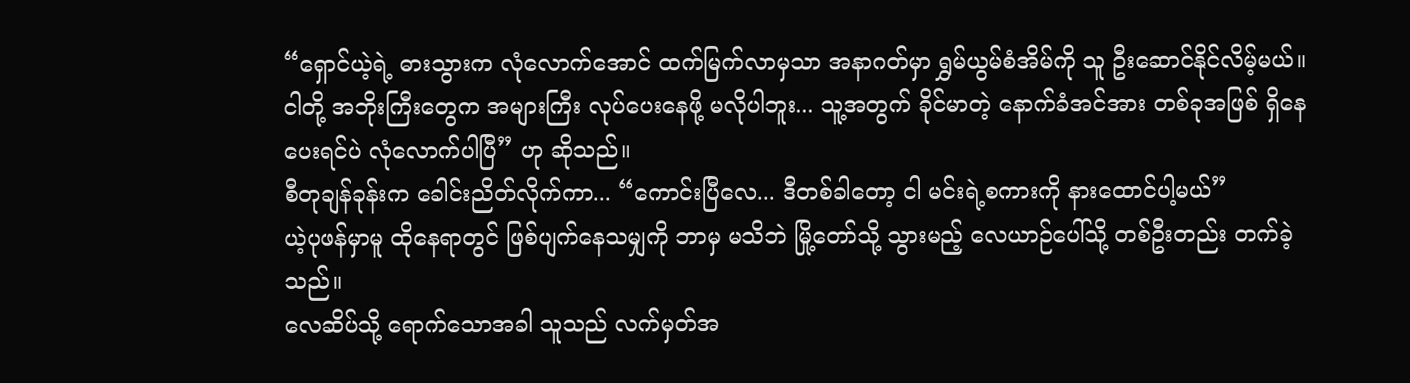“ရှောင်ယဲ့ရဲ့ ဓားသွားက လုံလောက်အောင် ထက်မြက်လာမှသာ အနာဂတ်မှာ ရွှမ်ယွမ်စံအိမ်ကို သူ ဦးဆောင်နိုင်လိမ့်မယ်။ ငါတို့ အဘိုးကြီးတွေက အများကြီး လုပ်ပေးနေဖို့ မလိုပါဘူး... သူ့အတွက် ခိုင်မာတဲ့ နောက်ခံအင်အား တစ်ခုအဖြစ် ရှိနေပေးရင်ပဲ လုံလောက်ပါပြီ” ဟု ဆိုသည်။
စီတုချန်ခုန်းက ခေါင်းညိတ်လိုက်ကာ... “ကောင်းပြီလေ... ဒီတစ်ခါတော့ ငါ မင်းရဲ့စကားကို နားထောင်ပါ့မယ်”
ယဲ့ပုဖန်မှာမူ ထိုနေရာတွင် ဖြစ်ပျက်နေသမျှကို ဘာမှ မသိဘဲ မြို့တော်သို့ သွားမည့် လေယာဉ်ပေါ်သို့ တစ်ဦးတည်း တက်ခဲ့သည်။
လေဆိပ်သို့ ရောက်သောအခါ သူသည် လက်မှတ်အ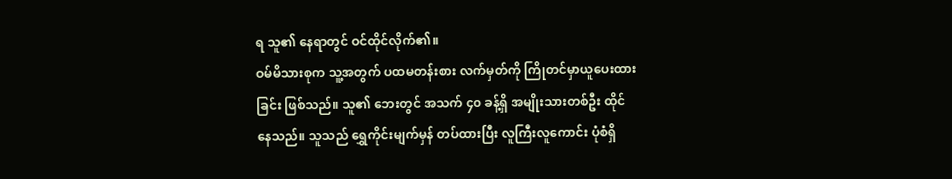ရ သူ၏ နေရာတွင် ဝင်ထိုင်လိုက်၏။
ဝမ်မိသားစုက သူ့အတွက် ပထမတန်းစား လက်မှတ်ကို ကြိုတင်မှာယူပေးထားခြင်း ဖြစ်သည်။ သူ၏ ဘေးတွင် အသက် ၄၀ ခန့်ရှိ အမျိုးသားတစ်ဦး ထိုင်နေသည်။ သူသည် ရွှေကိုင်းမျက်မှန် တပ်ထားပြီး လူကြီးလူကောင်း ပုံစံရှိ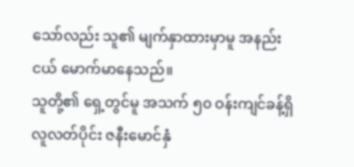သော်လည်း သူ၏ မျက်နှာထားမှာမူ အနည်းငယ် မောက်မာနေသည်။
သူတို့၏ ရှေ့တွင်မူ အသက် ၅၀ ဝန်းကျင်ခန့်ရှိ လူလတ်ပိုင်း ဇနီးမောင်နှံ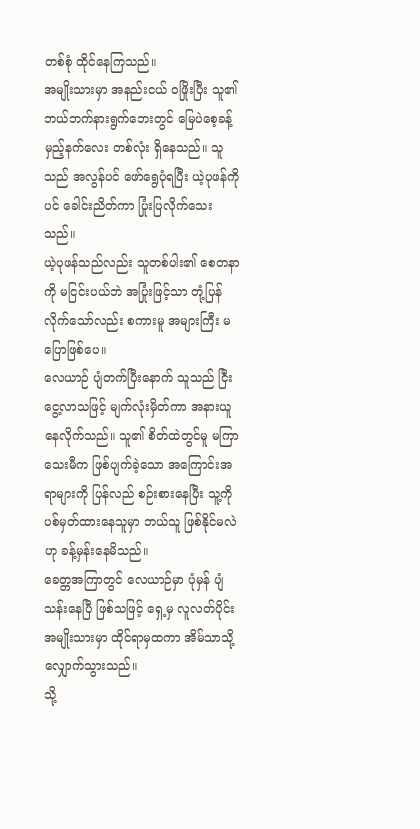တစ်စုံ ထိုင်နေကြသည်။
အမျိုးသားမှာ အနည်းငယ် ဝဖြိုးပြီး သူ၏ ဘယ်ဘက်နားရွက်ဘေးတွင် မြေပဲစေ့ခန့် မှည့်နက်လေး တစ်လုံး ရှိနေသည်။ သူသည် အလွန်ပင် ဖော်ရွေပုံရပြီး ယဲ့ပုဖန်ကိုပင် ခေါင်းညိတ်ကာ ပြုံးပြလိုက်သေးသည်။
ယဲ့ပုဖန်သည်လည်း သူတစ်ပါး၏ စေတနာကို မငြင်းပယ်ဘဲ အပြုံးဖြင့်သာ တုံ့ပြန်လိုက်သော်လည်း စကားမူ အများကြီး မပြောဖြစ်ပေ။
လေယာဉ် ပျံတက်ပြီးနောက် သူသည် ငြီးငွေ့လာသဖြင့် မျက်လုံးမှိတ်ကာ အနားယူနေလိုက်သည်။ သူ၏ စိတ်ထဲတွင်မူ မကြာသေးမီက ဖြစ်ပျက်ခဲ့သော အကြောင်းအရာများကို ပြန်လည် စဉ်းစားနေပြီး သူ့ကို ပစ်မှတ်ထားနေသူမှာ ဘယ်သူ ဖြစ်နိုင်မလဲဟု ခန့်မှန်းနေမိသည်။
ခေတ္တအကြာတွင် လေယာဉ်မှာ ပုံမှန် ပျံသန်းနေပြီ ဖြစ်သဖြင့် ရှေ့မှ လူလတ်ပိုင်း အမျိုးသားမှာ ထိုင်ရာမှထကာ အိမ်သာသို့ လျှောက်သွားသည်။
သို့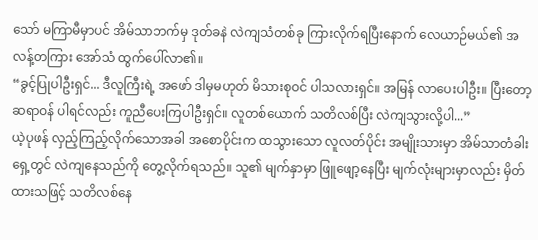သော် မကြာမီမှာပင် အိမ်သာဘက်မှ ဒုတ်ခနဲ လဲကျသံတစ်ခု ကြားလိုက်ရပြီးနောက် လေယာဉ်မယ်၏ အလန့်တကြား အော်သံ ထွက်ပေါ်လာ၏။
“ခွင့်ပြုပါဦးရှင်... ဒီလူကြီးရဲ့ အဖော် ဒါမှမဟုတ် မိသားစုဝင် ပါသလားရှင်။ အမြန် လာပေးပါဦး။ ပြီးတော့ ဆရာဝန် ပါရင်လည်း ကူညီပေးကြပါဦးရှင်။ လူတစ်ယောက် သတိလစ်ပြီး လဲကျသွားလို့ပါ...”
ယဲ့ပုဖန် လှည့်ကြည့်လိုက်သောအခါ အစောပိုင်းက ထသွားသော လူလတ်ပိုင်း အမျိုးသားမှာ အိမ်သာတံခါး ရှေ့တွင် လဲကျနေသည်ကို တွေ့လိုက်ရသည်။ သူ၏ မျက်နှာမှာ ဖြူဖျော့နေပြီး မျက်လုံးများမှာလည်း မှိတ်ထားသဖြင့် သတိလစ်နေ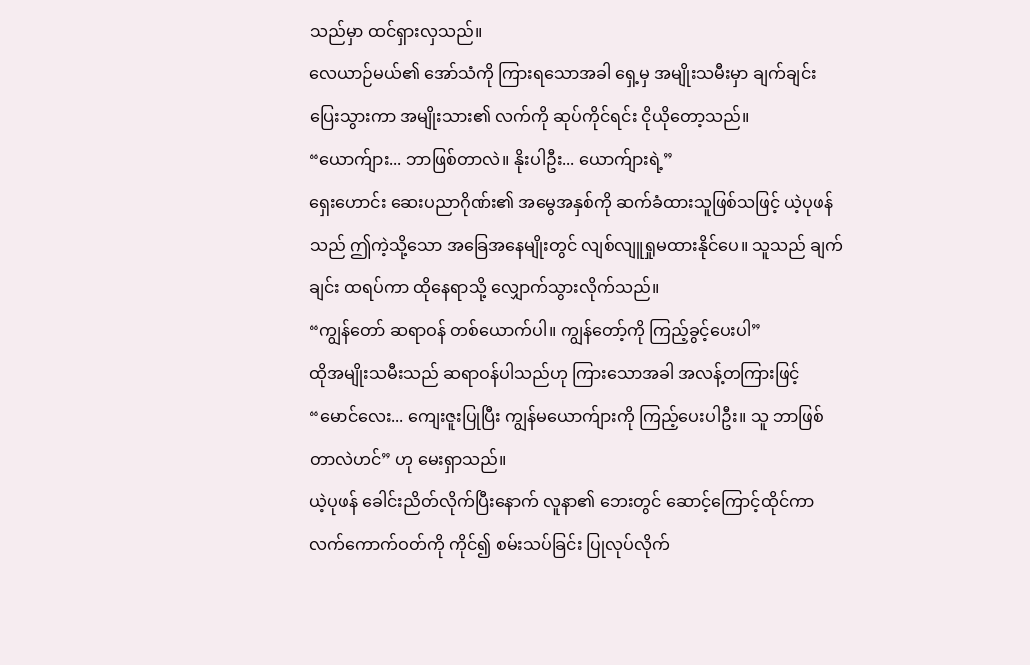သည်မှာ ထင်ရှားလှသည်။
လေယာဉ်မယ်၏ အော်သံကို ကြားရသောအခါ ရှေ့မှ အမျိုးသမီးမှာ ချက်ချင်း ပြေးသွားကာ အမျိုးသား၏ လက်ကို ဆုပ်ကိုင်ရင်း ငိုယိုတော့သည်။
“ယောက်ျား... ဘာဖြစ်တာလဲ။ နိုးပါဦး... ယောက်ျားရဲ့”
ရှေးဟောင်း ဆေးပညာဂိုဏ်း၏ အမွေအနှစ်ကို ဆက်ခံထားသူဖြစ်သဖြင့် ယဲ့ပုဖန်သည် ဤကဲ့သို့သော အခြေအနေမျိုးတွင် လျစ်လျူရှုမထားနိုင်ပေ။ သူသည် ချက်ချင်း ထရပ်ကာ ထိုနေရာသို့ လျှောက်သွားလိုက်သည်။
“ကျွန်တော် ဆရာဝန် တစ်ယောက်ပါ။ ကျွန်တော့်ကို ကြည့်ခွင့်ပေးပါ”
ထိုအမျိုးသမီးသည် ဆရာဝန်ပါသည်ဟု ကြားသောအခါ အလန့်တကြားဖြင့် “မောင်လေး... ကျေးဇူးပြုပြီး ကျွန်မယောက်ျားကို ကြည့်ပေးပါဦး။ သူ ဘာဖြစ်တာလဲဟင်” ဟု မေးရှာသည်။
ယဲ့ပုဖန် ခေါင်းညိတ်လိုက်ပြီးနောက် လူနာ၏ ဘေးတွင် ဆောင့်ကြောင့်ထိုင်ကာ လက်ကောက်ဝတ်ကို ကိုင်၍ စမ်းသပ်ခြင်း ပြုလုပ်လိုက်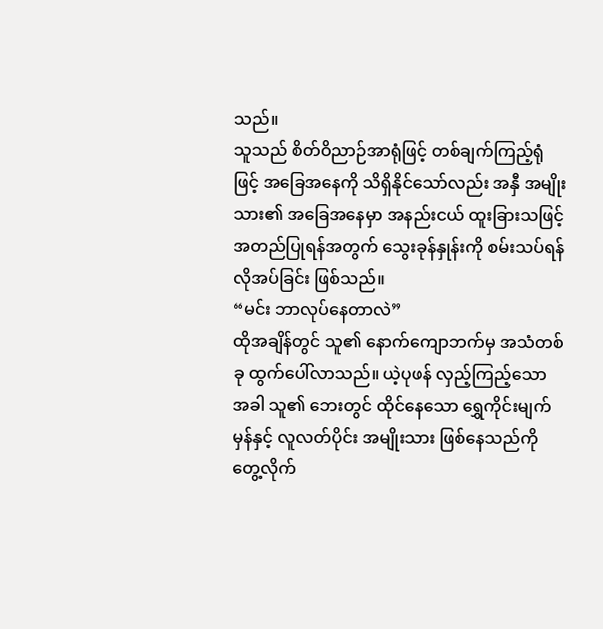သည်။
သူသည် စိတ်ဝိညာဉ်အာရုံဖြင့် တစ်ချက်ကြည့်ရုံဖြင့် အခြေအနေကို သိရှိနိုင်သော်လည်း အနှီ အမျိုးသား၏ အခြေအနေမှာ အနည်းငယ် ထူးခြားသဖြင့် အတည်ပြုရန်အတွက် သွေးခုန်နှုန်းကို စမ်းသပ်ရန် လိုအပ်ခြင်း ဖြစ်သည်။
“မင်း ဘာလုပ်နေတာလဲ”
ထိုအချိန်တွင် သူ၏ နောက်ကျောဘက်မှ အသံတစ်ခု ထွက်ပေါ်လာသည်။ ယဲ့ပုဖန် လှည့်ကြည့်သော အခါ သူ၏ ဘေးတွင် ထိုင်နေသော ရွှေကိုင်းမျက်မှန်နှင့် လူလတ်ပိုင်း အမျိုးသား ဖြစ်နေသည်ကို တွေ့လိုက်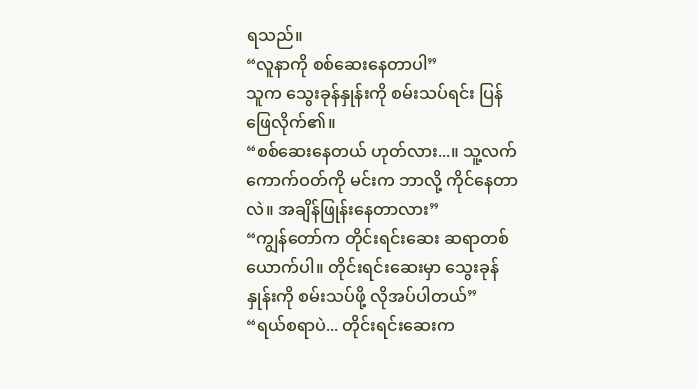ရသည်။
“လူနာကို စစ်ဆေးနေတာပါ”
သူက သွေးခုန်နှုန်းကို စမ်းသပ်ရင်း ပြန်ဖြေလိုက်၏။
“စစ်ဆေးနေတယ် ဟုတ်လား...။ သူ့လက်ကောက်ဝတ်ကို မင်းက ဘာလို့ ကိုင်နေတာလဲ။ အချိန်ဖြုန်းနေတာလား”
“ကျွန်တော်က တိုင်းရင်းဆေး ဆရာတစ်ယောက်ပါ။ တိုင်းရင်းဆေးမှာ သွေးခုန်နှုန်းကို စမ်းသပ်ဖို့ လိုအပ်ပါတယ်”
“ရယ်စရာပဲ... တိုင်းရင်းဆေးက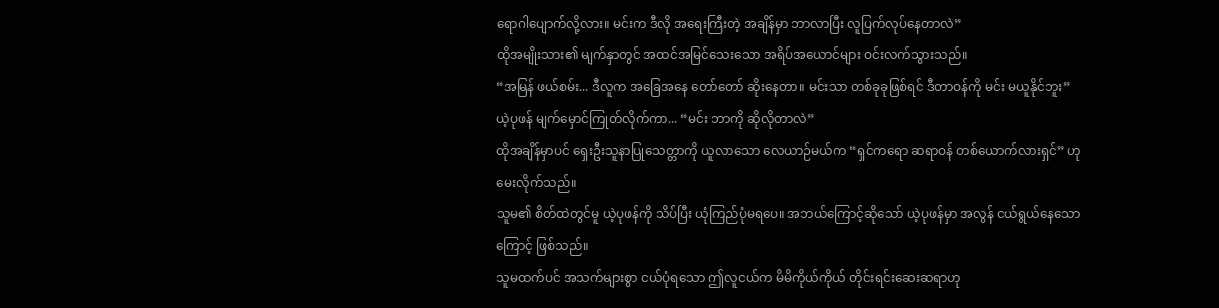ရောဂါပျောက်လို့လား။ မင်းက ဒီလို အရေးကြီးတဲ့ အချိန်မှာ ဘာလာပြီး လူပြက်လုပ်နေတာလဲ”
ထိုအမျိုးသား၏ မျက်နှာတွင် အထင်အမြင်သေးသော အရိပ်အယောင်များ ဝင်းလက်သွားသည်။
“အမြန် ဖယ်စမ်း... ဒီလူက အခြေအနေ တော်တော် ဆိုးနေတာ။ မင်းသာ တစ်ခုခုဖြစ်ရင် ဒီတာဝန်ကို မင်း မယူနိုင်ဘူး”
ယဲ့ပုဖန် မျက်မှောင်ကြုတ်လိုက်ကာ... “မင်း ဘာကို ဆိုလိုတာလဲ”
ထိုအချိန်မှာပင် ရှေးဦးသူနာပြုသေတ္တာကို ယူလာသော လေယာဉ်မယ်က “ရှင်ကရော ဆရာဝန် တစ်ယောက်လားရှင်” ဟု မေးလိုက်သည်။
သူမ၏ စိတ်ထဲတွင်မူ ယဲ့ပုဖန်ကို သိပ်ပြီး ယုံကြည်ပုံမရပေ။ အဘယ်ကြောင့်ဆိုသော် ယဲ့ပုဖန်မှာ အလွန် ငယ်ရွယ်နေသောကြောင့် ဖြစ်သည်။
သူမထက်ပင် အသက်များစွာ ငယ်ပုံရသော ဤလူငယ်က မိမိကိုယ်ကိုယ် တိုင်းရင်းဆေးဆရာဟု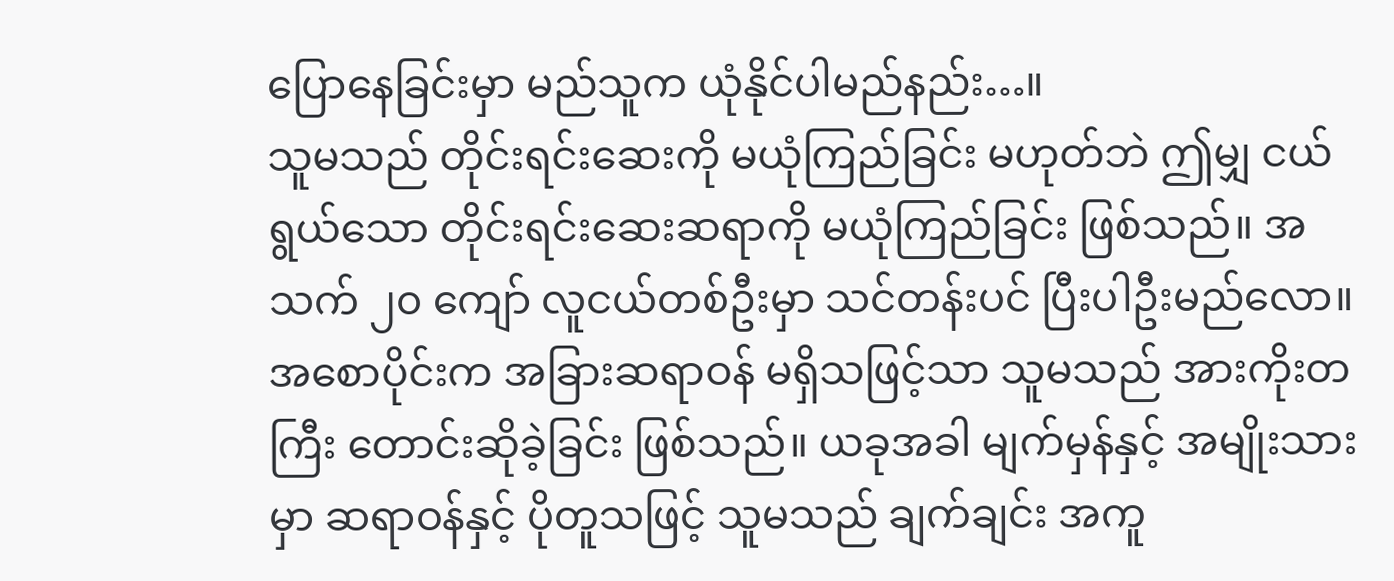ပြောနေခြင်းမှာ မည်သူက ယုံနိုင်ပါမည်နည်း…။
သူမသည် တိုင်းရင်းဆေးကို မယုံကြည်ခြင်း မဟုတ်ဘဲ ဤမျှ ငယ်ရွယ်သော တိုင်းရင်းဆေးဆရာကို မယုံကြည်ခြင်း ဖြစ်သည်။ အသက် ၂၀ ကျော် လူငယ်တစ်ဦးမှာ သင်တန်းပင် ပြီးပါဦးမည်လော။
အစောပိုင်းက အခြားဆရာဝန် မရှိသဖြင့်သာ သူမသည် အားကိုးတကြီး တောင်းဆိုခဲ့ခြင်း ဖြစ်သည်။ ယခုအခါ မျက်မှန်နှင့် အမျိုးသားမှာ ဆရာဝန်နှင့် ပိုတူသဖြင့် သူမသည် ချက်ချင်း အကူ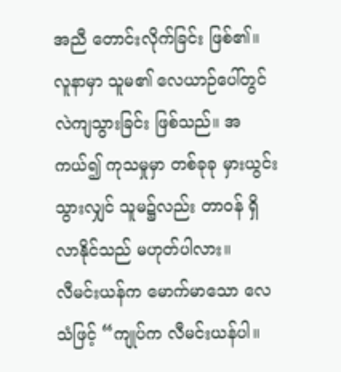အညီ တောင်းလိုက်ခြင်း ဖြစ်၏။
လူနာမှာ သူမ၏ လေယာဉ်ပေါ်တွင် လဲကျသွားခြင်း ဖြစ်သည်။ အကယ်၍ ကုသမှုမှာ တစ်ခုခု မှားယွင်းသွားလျှင် သူမ၌လည်း တာဝန် ရှိလာနိုင်သည် မဟုတ်ပါလား။
လီမင်းယန်က မောက်မာသော လေသံဖြင့် “ကျုပ်က လီမင်းယန်ပါ။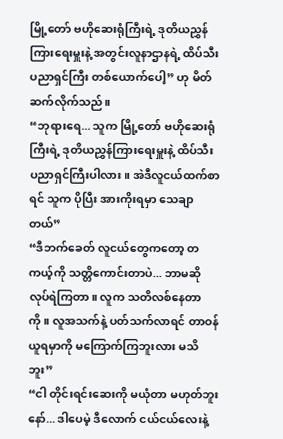မြို့တော် ဗဟိုဆေးရုံကြီးရဲ့ ဒုတိယညွှန်ကြားရေးမှူးနဲ့ အတွင်းလူနာဌာနရဲ့ ထိပ်သီး ပညာရှင်ကြီး တစ်ယောက်ပေါ့” ဟု မိတ်ဆက်လိုက်သည်။
“ဘုရားရေ... သူက မြို့တော် ဗဟိုဆေးရုံကြီးရဲ့ ဒုတိယညွှန်ကြားရေးမှူးနဲ့ ထိပ်သီး ပညာရှင်ကြီးပါလား။ အဲဒီလူငယ်ထက်စာရင် သူက ပိုပြီး အားကိုးရမှာ သေချာတယ်”
“ဒီဘက်ခေတ် လူငယ်တွေကတော့ တကယ့်ကို သတ္တိကောင်းတာပဲ... ဘာမဆို လုပ်ရဲကြတာ။ လူက သတိလစ်နေတာကို။ လူအသက်နဲ့ ပတ်သက်လာရင် တာဝန်ယူရမှာကို မကြောက်ကြဘူးလား မသိဘူး”
“ငါ တိုင်းရင်းဆေးကို မယုံတာ မဟုတ်ဘူးနော်... ဒါပေမဲ့ ဒီလောက် ငယ်ငယ်လေးနဲ့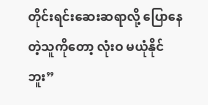တိုင်းရင်းဆေးဆရာလို့ ပြောနေတဲ့သူကိုတော့ လုံးဝ မယုံနိုင်ဘူး”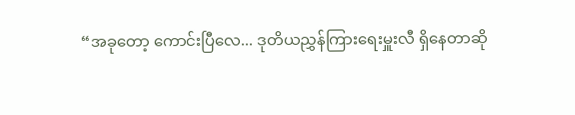“အခုတော့ ကောင်းပြီလေ... ဒုတိယညွှန်ကြားရေးမှူးလီ ရှိနေတာဆို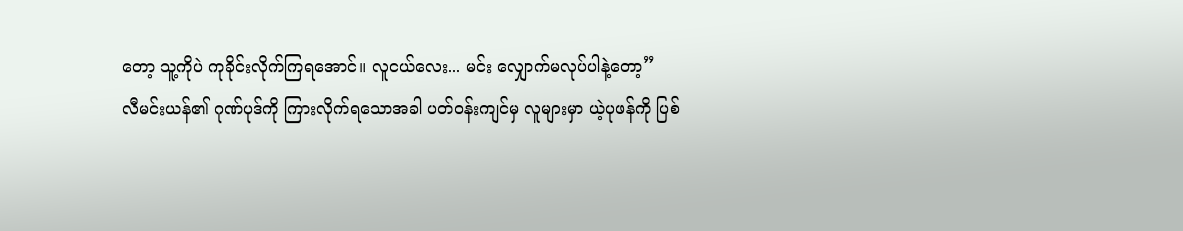တော့ သူ့ကိုပဲ ကုခိုင်းလိုက်ကြရအောင်။ လူငယ်လေး... မင်း လျှောက်မလုပ်ပါနဲ့တော့”
လီမင်းယန်၏ ဂုဏ်ပုဒ်ကို ကြားလိုက်ရသောအခါ ပတ်ဝန်းကျင်မှ လူများမှာ ယဲ့ပုဖန်ကို ပြစ်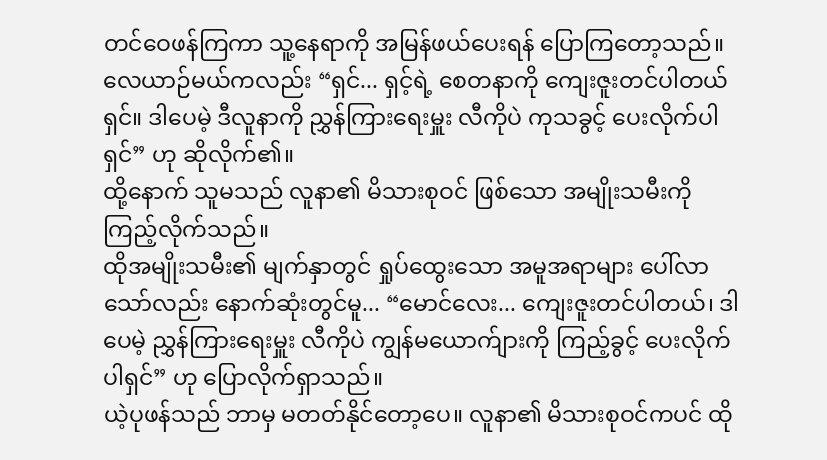တင်ဝေဖန်ကြကာ သူ့နေရာကို အမြန်ဖယ်ပေးရန် ပြောကြတော့သည်။
လေယာဉ်မယ်ကလည်း “ရှင်... ရှင့်ရဲ့ စေတနာကို ကျေးဇူးတင်ပါတယ်ရှင်။ ဒါပေမဲ့ ဒီလူနာကို ညွှန်ကြားရေးမှူး လီကိုပဲ ကုသခွင့် ပေးလိုက်ပါရှင်” ဟု ဆိုလိုက်၏။
ထို့နောက် သူမသည် လူနာ၏ မိသားစုဝင် ဖြစ်သော အမျိုးသမီးကို ကြည့်လိုက်သည်။
ထိုအမျိုးသမီး၏ မျက်နှာတွင် ရှုပ်ထွေးသော အမူအရာများ ပေါ်လာသော်လည်း နောက်ဆုံးတွင်မူ... “မောင်လေး... ကျေးဇူးတင်ပါတယ်၊ ဒါပေမဲ့ ညွှန်ကြားရေးမှူး လီကိုပဲ ကျွန်မယောက်ျားကို ကြည့်ခွင့် ပေးလိုက်ပါရှင်” ဟု ပြောလိုက်ရှာသည်။
ယဲ့ပုဖန်သည် ဘာမှ မတတ်နိုင်တော့ပေ။ လူနာ၏ မိသားစုဝင်ကပင် ထို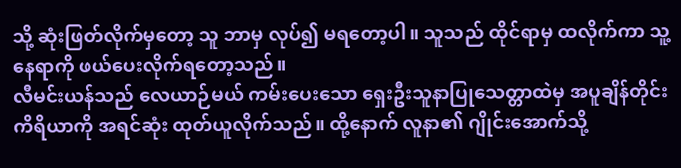သို့ ဆုံးဖြတ်လိုက်မှတော့ သူ ဘာမှ လုပ်၍ မရတော့ပါ။ သူသည် ထိုင်ရာမှ ထလိုက်ကာ သူ့နေရာကို ဖယ်ပေးလိုက်ရတော့သည်။
လီမင်းယန်သည် လေယာဉ်မယ် ကမ်းပေးသော ရှေးဦးသူနာပြုသေတ္တာထဲမှ အပူချိန်တိုင်းကိရိယာကို အရင်ဆုံး ထုတ်ယူလိုက်သည်။ ထို့နောက် လူနာ၏ ဂျိုင်းအောက်သို့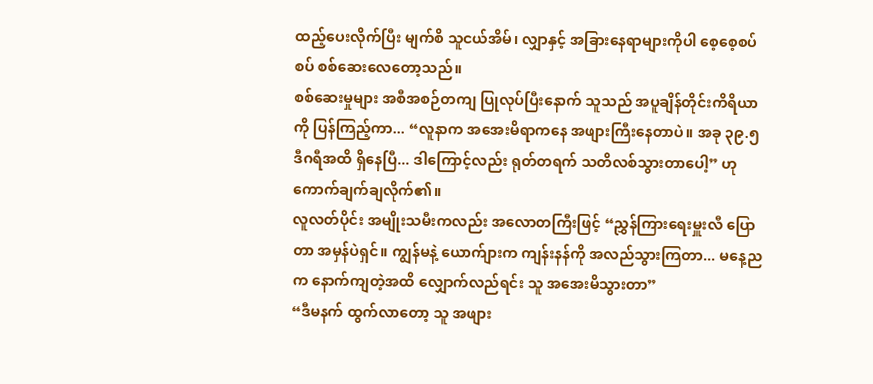ထည့်ပေးလိုက်ပြီး မျက်စိ သူငယ်အိမ်၊ လျှာနှင့် အခြားနေရာများကိုပါ စေ့စေ့စပ်စပ် စစ်ဆေးလေတော့သည်။
စစ်ဆေးမှုများ အစီအစဉ်တကျ ပြုလုပ်ပြီးနောက် သူသည် အပူချိန်တိုင်းကိရိယာကို ပြန်ကြည့်ကာ... “လူနာက အအေးမိရာကနေ အဖျားကြီးနေတာပဲ။ အခု ၃၉.၅ ဒီဂရီအထိ ရှိနေပြီ... ဒါကြောင့်လည်း ရုတ်တရက် သတိလစ်သွားတာပေါ့” ဟု ကောက်ချက်ချလိုက်၏။
လူလတ်ပိုင်း အမျိုးသမီးကလည်း အလောတကြီးဖြင့် “ညွှန်ကြားရေးမှူးလီ ပြောတာ အမှန်ပဲရှင်။ ကျွန်မနဲ့ ယောက်ျားက ကျန်းနန်ကို အလည်သွားကြတာ... မနေ့ညက နောက်ကျတဲ့အထိ လျှောက်လည်ရင်း သူ အအေးမိသွားတာ”
“ဒီမနက် ထွက်လာတော့ သူ အဖျား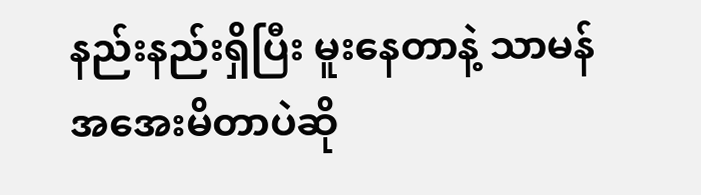နည်းနည်းရှိပြီး မူးနေတာနဲ့ သာမန် အအေးမိတာပဲဆို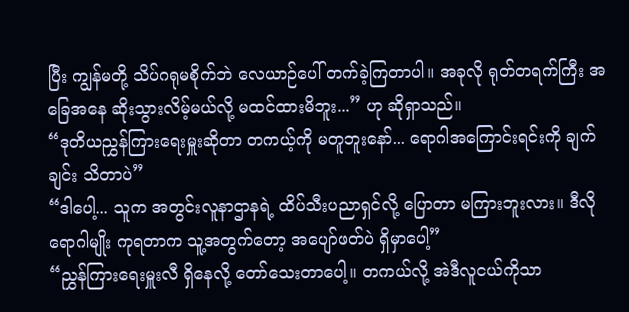ပြီး ကျွန်မတို့ သိပ်ဂရုမစိုက်ဘဲ လေယာဉ်ပေါ် တက်ခဲ့ကြတာပါ။ အခုလို ရုတ်တရက်ကြီး အခြေအနေ ဆိုးသွားလိမ့်မယ်လို့ မထင်ထားမိဘူး...” ဟု ဆိုရှာသည်။
“ဒုတိယညွှန်ကြားရေးမှူးဆိုတာ တကယ့်ကို မတူဘူးနော်... ရောဂါအကြောင်းရင်းကို ချက်ချင်း သိတာပဲ”
“ဒါပေါ့... သူက အတွင်းလူနာဌာနရဲ့ ထိပ်သီးပညာရှင်လို့ ပြောတာ မကြားဘူးလား။ ဒီလို ရောဂါမျိုး ကုရတာက သူ့အတွက်တော့ အပျော်ဖတ်ပဲ ရှိမှာပေါ့”
“ညွှန်ကြားရေးမှူးလီ ရှိနေလို့ တော်သေးတာပေါ့။ တကယ်လို့ အဲဒီလူငယ်ကိုသာ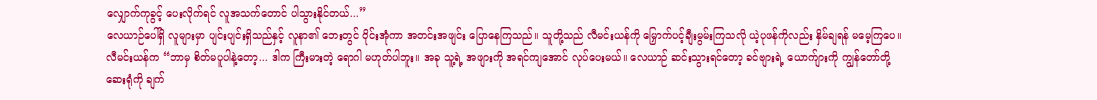လျှောက်ကုခွင့် ပေးလိုက်ရင် လူအသက်တောင် ပါသွားနိုင်တယ်...”
လေယာဉ်ပေါ်ရှိ လူများမှာ ပျင်းပျင်းရှိသည်နှင့် လူနာ၏ ဘေးတွင် ဝိုင်းအုံကာ အတင်းအဖျင်း ပြောနေကြသည်။ သူတို့သည် လီမင်းယန်ကို မြှောက်ပင့်ချီးမွမ်းကြသလို ယဲ့ပုဖန်ကိုလည်း နှိမ်ချရန် မမေ့ကြပေ။
လီမင်းယန်က “ဘာမှ စိတ်မပူပါနဲ့တော့... ဒါက ကြီးမားတဲ့ ရောဂါ မဟုတ်ပါဘူး။ အခု သူ့ရဲ့ အဖျားကို အရင်ကျအောင် လုပ်ပေးမယ်။ လေယာဉ် ဆင်းသွားရင်တော့ ခင်ဗျားရဲ့ ယောက်ျားကို ကျွန်တော်တို့ ဆေးရုံကို ချက်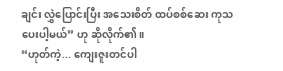ချင်း လွှဲပြောင်းပြီး အသေးစိတ် ထပ်စစ်ဆေး ကုသပေးပါ့မယ်” ဟု ဆိုလိုက်၏။
“ဟုတ်ကဲ့... ကျေးဇူးတင်ပါ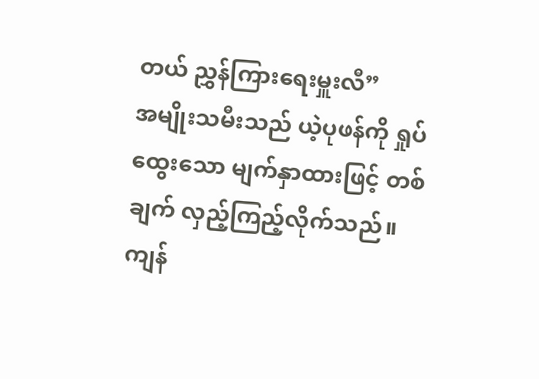တယ် ညွှန်ကြားရေးမှူးလီ”
အမျိုးသမီးသည် ယဲ့ပုဖန်ကို ရှုပ်ထွေးသော မျက်နှာထားဖြင့် တစ်ချက် လှည့်ကြည့်လိုက်သည်။ ကျန်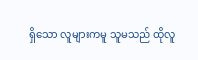ရှိသော လူများကမူ သူမသည် ထိုလူ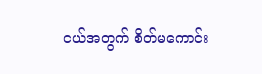ငယ်အတွက် စိတ်မကောင်း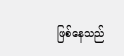ဖြစ်နေသည်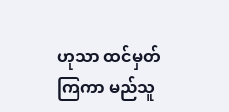ဟုသာ ထင်မှတ်ကြကာ မည်သူ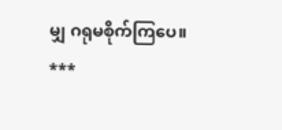မျှ ဂရုမစိုက်ကြပေ။
***